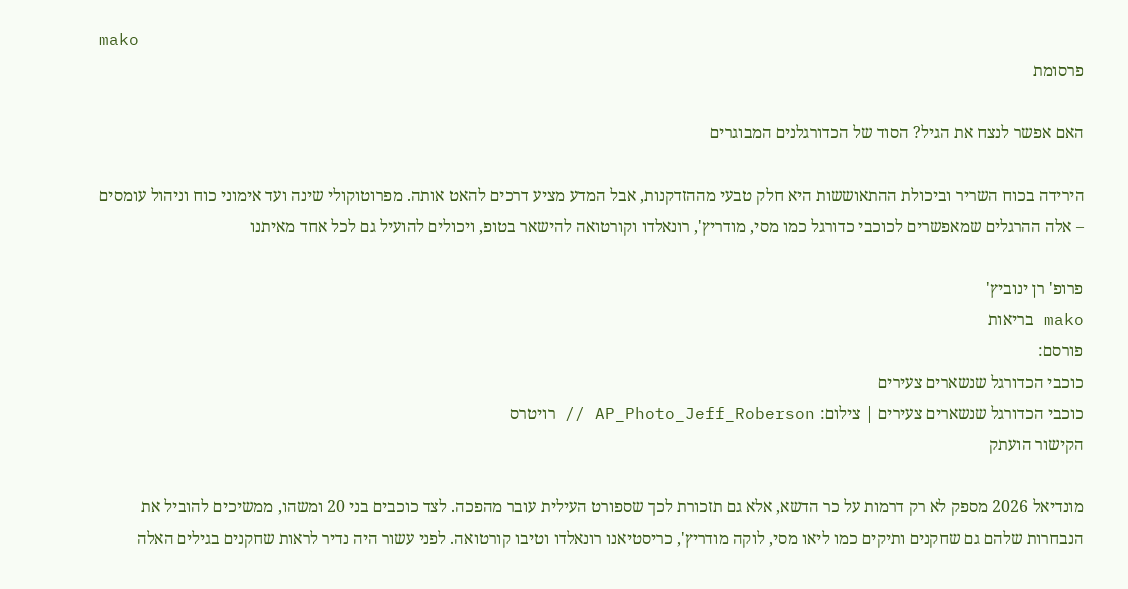mako
פרסומת

האם אפשר לנצח את הגיל? הסוד של הכדורגלנים המבוגרים

הירידה בכוח השריר וביכולת ההתאוששות היא חלק טבעי מההזדקנות, אבל המדע מציע דרכים להאט אותה. מפרוטוקולי שינה ועד אימוני כוח וניהול עומסים – אלה ההרגלים שמאפשרים לכוכבי כדורגל כמו מסי, מודריץ', רונאלדו וקורטואה להישאר בטופ, ויכולים להועיל גם לכל אחד מאיתנו

פרופ' רן ינוביץ'
mako בריאות
פורסם:
כוכבי הכדורגל שנשארים צעירים
כוכבי הכדורגל שנשארים צעירים | צילום: AP_Photo_Jeff_Roberson // רויטרס
הקישור הועתק

מונדיאל 2026 מספק לא רק דרמות על כר הדשא, אלא גם תזכורת לכך שספורט העילית עובר מהפכה. לצד כוכבים בני 20 ומשהו, ממשיכים להוביל את הנבחרות שלהם גם שחקנים ותיקים כמו ליאו מסי, לוקה מודריץ', כריסטיאנו רונאלדו וטיבו קורטואה. לפני עשור היה נדיר לראות שחקנים בגילים האלה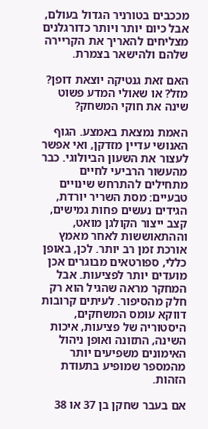מככבים בטורניר הגדול בעולם, אבל כיום יותר ויותר כדורגלנים מצליחים להאריך את הקריירה שלהם ולהישאר בצמרת.

האם זאת גנטיקה יוצאת דופן? מזל? או שאולי המדע פשוט שינה את חוקי המשחק?

האמת נמצאת באמצע. הגוף האנושי עדיין מזדקן, ואי אפשר לעצור את השעון הביולוגי. כבר מהעשור הרביעי לחיים מתחילים להתרחש שינויים טבעיים: מסת השריר יורדת, הגידים נעשים פחות גמישים, קצב ייצור הקולגן מואט, וההתאוששות לאחר מאמץ אורכת זמן רב יותר. לכן, באופן כללי, ספורטאים מבוגרים אכן מועדים יותר לפציעות. אבל המחקר מראה שהגיל הוא רק חלק מהסיפור. לעיתים קרובות דווקא עומס המשחקים, היסטוריה של פציעות, איכות השינה, התזונה ואופן ניהול האימונים משפיעים יותר מהמספר שמופיע בתעודת הזהות.

אם בעבר שחקן בן 37 או 38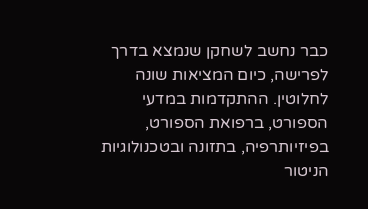כבר נחשב לשחקן שנמצא בדרך לפרישה, כיום המציאות שונה לחלוטין. ההתקדמות במדעי הספורט, ברפואת הספורט, בפיזיותרפיה, בתזונה ובטכנולוגיות הניטור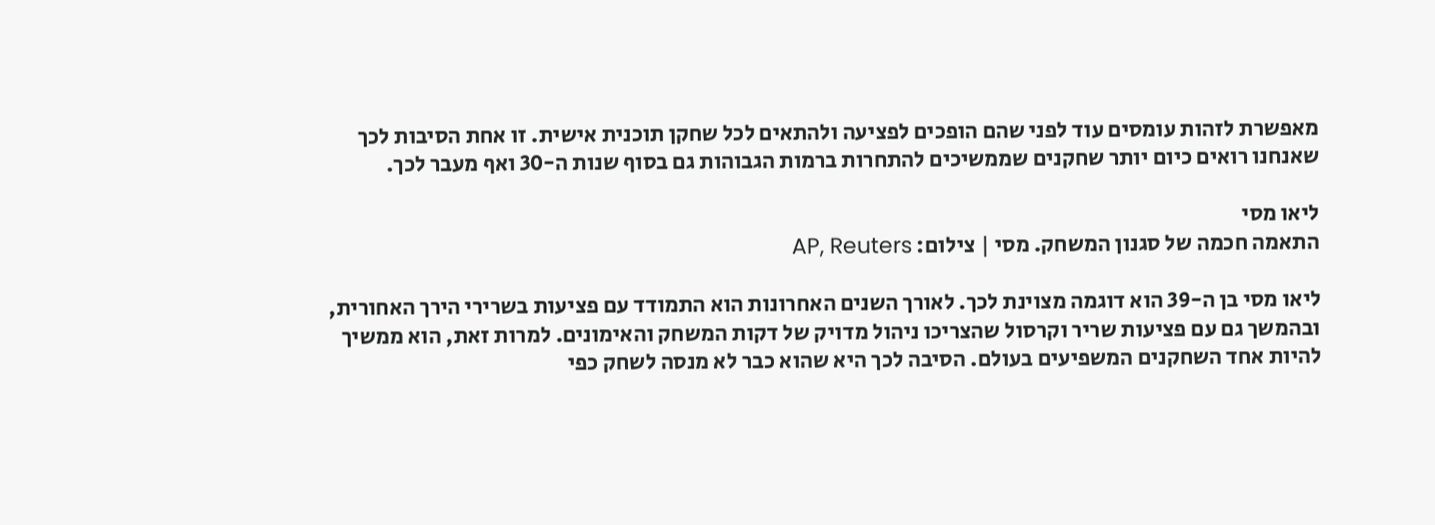מאפשרת לזהות עומסים עוד לפני שהם הופכים לפציעה ולהתאים לכל שחקן תוכנית אישית. זו אחת הסיבות לכך שאנחנו רואים כיום יותר שחקנים שממשיכים להתחרות ברמות הגבוהות גם בסוף שנות ה-30 ואף מעבר לכך.

ליאו מסי
התאמה חכמה של סגנון המשחק. מסי | צילום: AP, Reuters

ליאו מסי בן ה-39 הוא דוגמה מצוינת לכך. לאורך השנים האחרונות הוא התמודד עם פציעות בשרירי הירך האחורית, ובהמשך גם עם פציעות שריר וקרסול שהצריכו ניהול מדויק של דקות המשחק והאימונים. למרות זאת, הוא ממשיך להיות אחד השחקנים המשפיעים בעולם. הסיבה לכך היא שהוא כבר לא מנסה לשחק כפי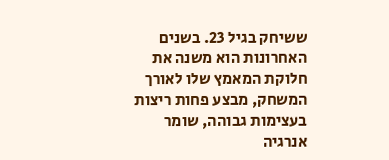ששיחק בגיל 23. בשנים האחרונות הוא משנה את חלוקת המאמץ שלו לאורך המשחק, מבצע פחות ריצות בעצימות גבוהה, שומר אנרגיה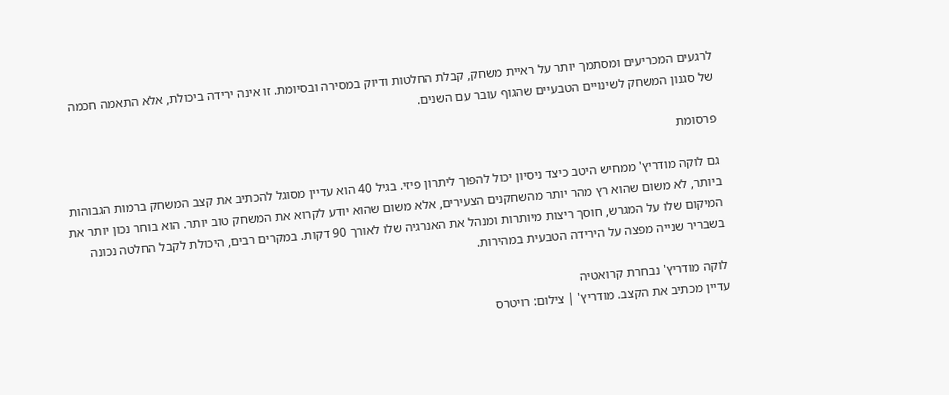לרגעים המכריעים ומסתמך יותר על ראיית משחק, קבלת החלטות ודיוק במסירה ובסיומת. זו אינה ירידה ביכולת, אלא התאמה חכמה של סגנון המשחק לשינויים הטבעיים שהגוף עובר עם השנים.

פרסומת

גם לוקה מודריץ' ממחיש היטב כיצד ניסיון יכול להפוך ליתרון פיזי. בגיל 40 הוא עדיין מסוגל להכתיב את קצב המשחק ברמות הגבוהות ביותר, לא משום שהוא רץ מהר יותר מהשחקנים הצעירים, אלא משום שהוא יודע לקרוא את המשחק טוב יותר. הוא בוחר נכון יותר את המיקום שלו על המגרש, חוסך ריצות מיותרות ומנהל את האנרגיה שלו לאורך 90 דקות. במקרים רבים, היכולת לקבל החלטה נכונה בשבריר שנייה מפצה על הירידה הטבעית במהירות.

לוקה מודריץ' נבחרת קרואטיה
עדיין מכתיב את הקצב. מודריץ' | צילום: רויטרס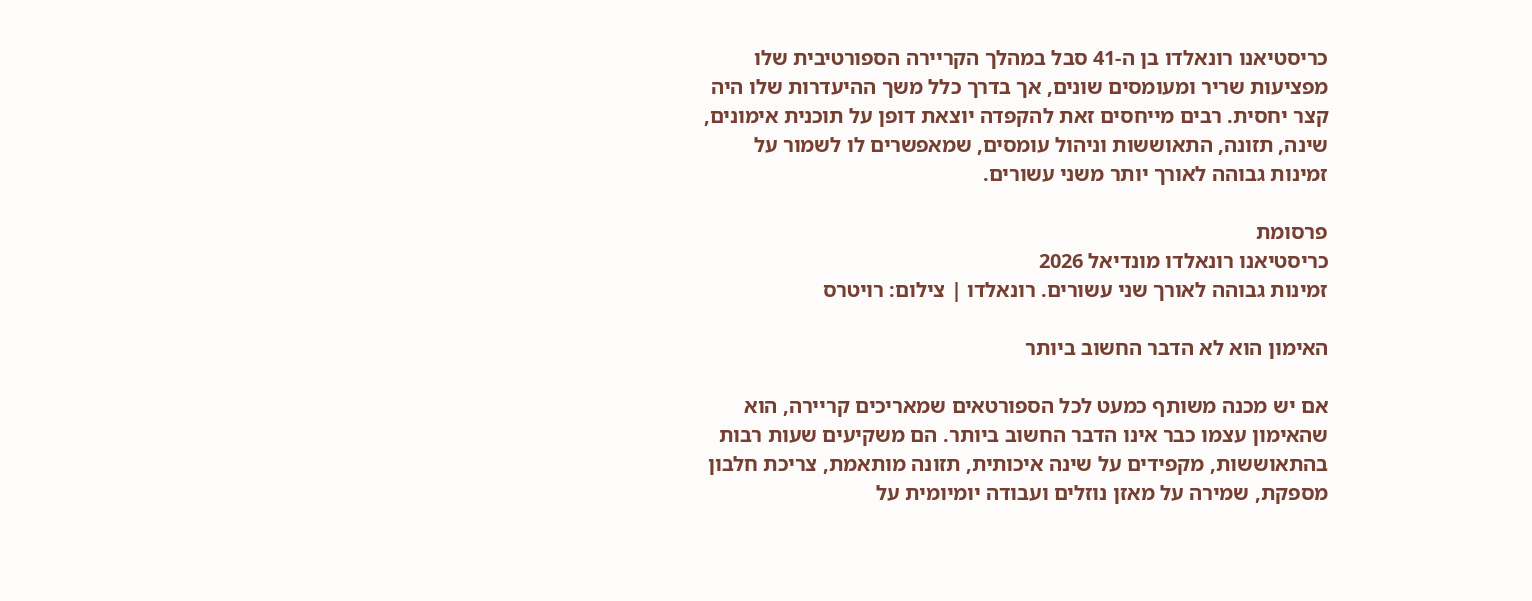כריסטיאנו רונאלדו בן ה-41 סבל במהלך הקריירה הספורטיבית שלו מפציעות שריר ומעומסים שונים, אך בדרך כלל משך ההיעדרות שלו היה קצר יחסית. רבים מייחסים זאת להקפדה יוצאת דופן על תוכנית אימונים, שינה, תזונה, התאוששות וניהול עומסים, שמאפשרים לו לשמור על זמינות גבוהה לאורך יותר משני עשורים.

פרסומת
כריסטיאנו רונאלדו מונדיאל 2026
זמינות גבוהה לאורך שני עשורים. רונאלדו | צילום: רויטרס

האימון הוא לא הדבר החשוב ביותר

אם יש מכנה משותף כמעט לכל הספורטאים שמאריכים קריירה, הוא שהאימון עצמו כבר אינו הדבר החשוב ביותר. הם משקיעים שעות רבות בהתאוששות, מקפידים על שינה איכותית, תזונה מותאמת, צריכת חלבון מספקת, שמירה על מאזן נוזלים ועבודה יומיומית על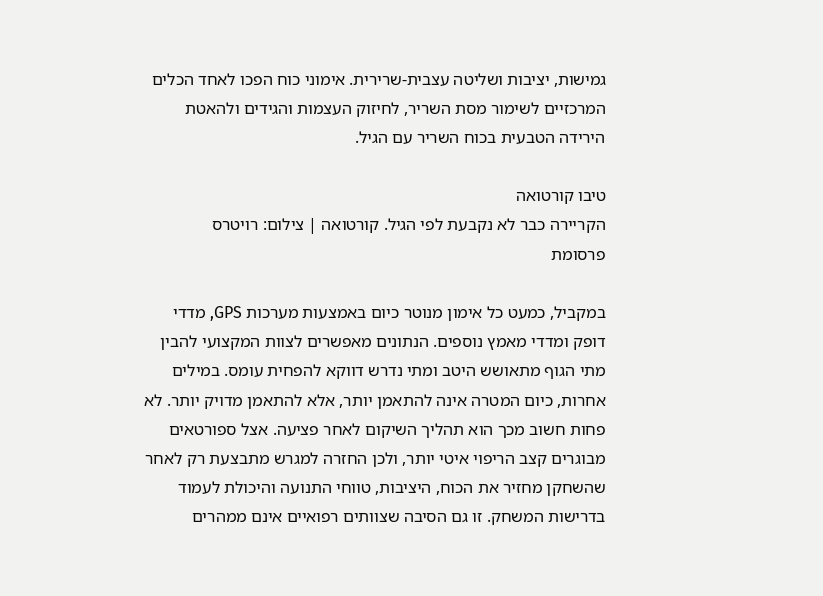גמישות, יציבות ושליטה עצבית-שרירית. אימוני כוח הפכו לאחד הכלים המרכזיים לשימור מסת השריר, לחיזוק העצמות והגידים ולהאטת הירידה הטבעית בכוח השריר עם הגיל.

טיבו קורטואה
הקריירה כבר לא נקבעת לפי הגיל. קורטואה | צילום: רויטרס
פרסומת

במקביל, כמעט כל אימון מנוטר כיום באמצעות מערכות GPS, מדדי דופק ומדדי מאמץ נוספים. הנתונים מאפשרים לצוות המקצועי להבין מתי הגוף מתאושש היטב ומתי נדרש דווקא להפחית עומס. במילים אחרות, כיום המטרה אינה להתאמן יותר, אלא להתאמן מדויק יותר. לא פחות חשוב מכך הוא תהליך השיקום לאחר פציעה. אצל ספורטאים מבוגרים קצב הריפוי איטי יותר, ולכן החזרה למגרש מתבצעת רק לאחר שהשחקן מחזיר את הכוח, היציבות, טווחי התנועה והיכולת לעמוד בדרישות המשחק. זו גם הסיבה שצוותים רפואיים אינם ממהרים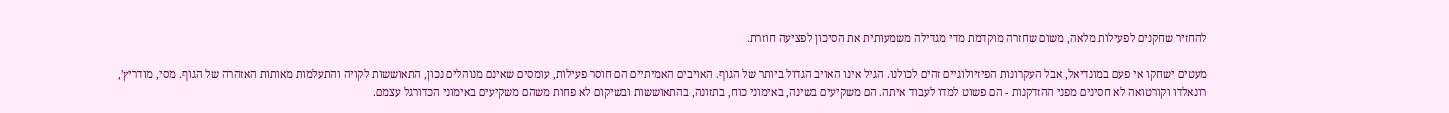להחזיר שחקנים לפעילות מלאה, משום שחזרה מוקדמת מדי מגדילה משמעותית את הסיכון לפציעה חוזרת.

מעטים ישחקו אי פעם במונדיאל, אבל העקרונות הפיזיולוגיים זהים לכולנו. הגיל אינו האויב הגדול ביותר של הגוף. האויבים האמיתיים הם חוסר פעילות, עומסים שאינם מנוהלים נכון, התאוששות לקויה והתעלמות מאותות האזהרה של הגוף. מסי, מודריץ', רונאלדו וקורטואה לא חסינים מפני ההזדקנות - הם פשוט למדו לעבוד איתה. הם משקיעים בשינה, באימוני כוח, בתזונה, בהתאוששות ובשיקום לא פחות משהם משקיעים באימוני הכדורגל עצמם.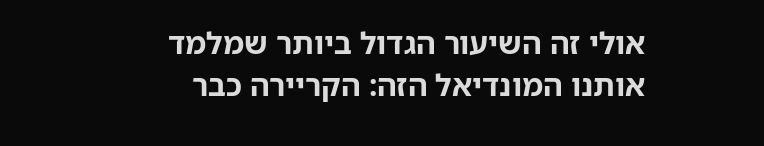אולי זה השיעור הגדול ביותר שמלמד אותנו המונדיאל הזה: הקריירה כבר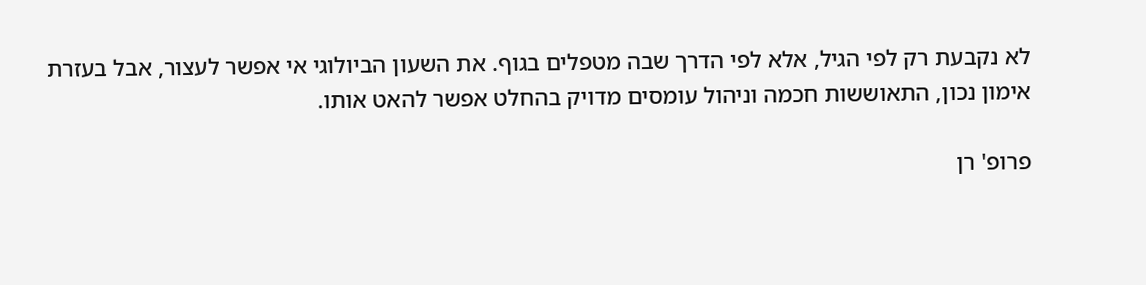לא נקבעת רק לפי הגיל, אלא לפי הדרך שבה מטפלים בגוף. את השעון הביולוגי אי אפשר לעצור, אבל בעזרת אימון נכון, התאוששות חכמה וניהול עומסים מדויק בהחלט אפשר להאט אותו.

פרופ' רן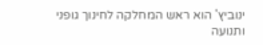ינוביץ' הוא ראש המחלקה לחינוך גופני ותנועה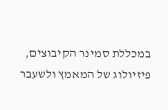במכללת סמינר הקיבוצים, פיזיולוג של המאמץ ולשעבר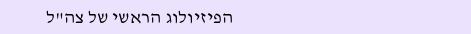הפיזיולוג הראשי של צה"ל